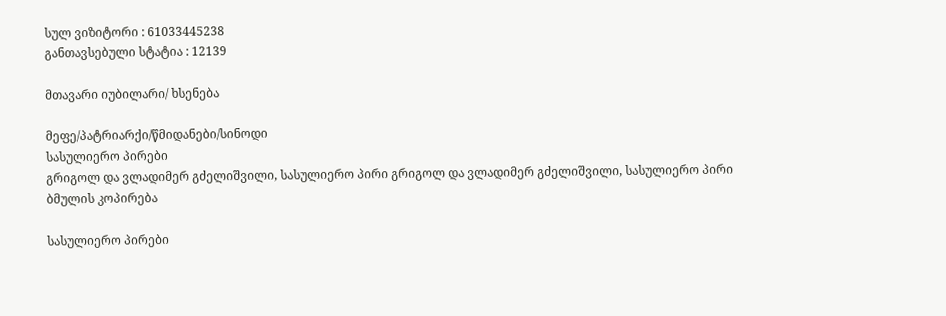სულ ვიზიტორი : 61033445238
განთავსებული სტატია : 12139

მთავარი იუბილარი/ ხსენება

მეფე/პატრიარქი/წმიდანები/სინოდი
სასულიერო პირები
გრიგოლ და ვლადიმერ გძელიშვილი, სასულიერო პირი გრიგოლ და ვლადიმერ გძელიშვილი, სასულიერო პირი
ბმულის კოპირება

სასულიერო პირები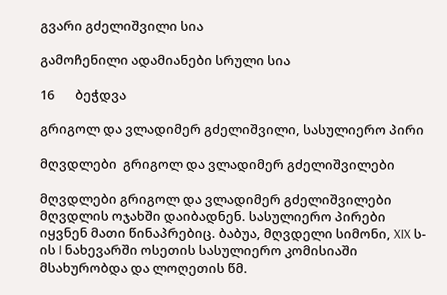გვარი გძელიშვილი სია

გამოჩენილი ადამიანები სრული სია

16       ბეჭდვა

გრიგოლ და ვლადიმერ გძელიშვილი, სასულიერო პირი

მღვდლები  გრიგოლ და ვლადიმერ გძელიშვილები

მღვდლები გრიგოლ და ვლადიმერ გძელიშვილები მღვდლის ოჯახში დაიბადნენ. სასულიერო პირები იყვნენ მათი წინაპრებიც. ბაბუა, მღვდელი სიმონი, XIX ს-ის I ნახევარში ოსეთის სასულიერო კომისიაში მსახურობდა და ლოღეთის წმ.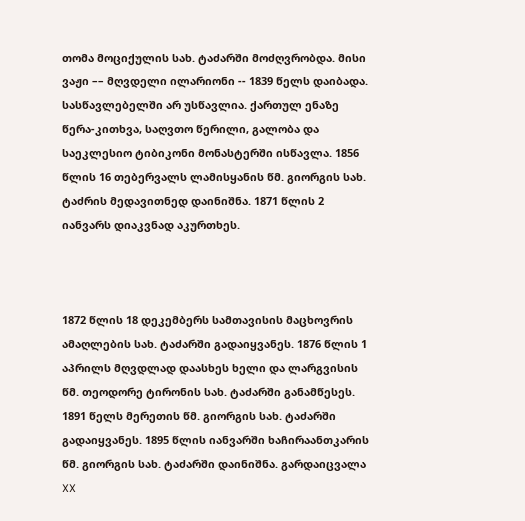თომა მოციქულის სახ. ტაძარში მოძღვრობდა. მისი ვაჟი –– მღვდელი ილარიონი -- 1839 წელს დაიბადა. სასწავლებელში არ უსწავლია. ქართულ ენაზე წერა-კითხვა, საღვთო წერილი, გალობა და საეკლესიო ტიბიკონი მონასტერში ისწავლა. 1856 წლის 16 თებერვალს ლამისყანის წმ. გიორგის სახ. ტაძრის მედავითნედ დაინიშნა. 1871 წლის 2 იანვარს დიაკვნად აკურთხეს.



1872 წლის 18 დეკემბერს სამთავისის მაცხოვრის ამაღლების სახ. ტაძარში გადაიყვანეს. 1876 წლის 1 აპრილს მღვდლად დაასხეს ხელი და ლარგვისის წმ. თეოდორე ტირონის სახ. ტაძარში განამწესეს. 1891 წელს მერეთის წმ. გიორგის სახ. ტაძარში გადაიყვანეს. 1895 წლის იანვარში ხაჩირაანთკარის წმ. გიორგის სახ. ტაძარში დაინიშნა. გარდაიცვალა XX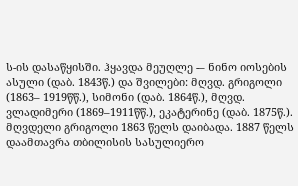ს-ის დასაწყისში. ჰყავდა მეუღლე -– ნინო იოსების ასული (დაბ. 1843წ.) და შვილები: მღვდ. გრიგოლი (1863– 1919წწ.), სიმონი (დაბ. 1864წ.), მღვდ. ვლადიმერი (1869–1911წწ.), ეკატერინე (დაბ. 1875წ.). მღვდელი გრიგოლი 1863 წელს დაიბადა. 1887 წელს დაამთავრა თბილისის სასულიერო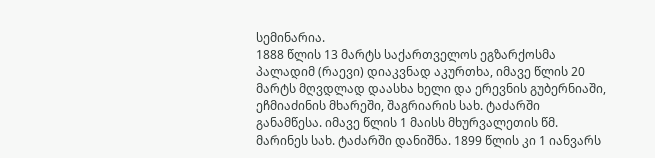სემინარია.
1888 წლის 13 მარტს საქართველოს ეგზარქოსმა პალადიმ (რაევი) დიაკვნად აკურთხა, იმავე წლის 20 მარტს მღვდლად დაასხა ხელი და ერევნის გუბერნიაში, ეჩმიაძინის მხარეში, შაგრიარის სახ. ტაძარში განამწესა. იმავე წლის 1 მაისს მხურვალეთის წმ. მარინეს სახ. ტაძარში დანიშნა. 1899 წლის კი 1 იანვარს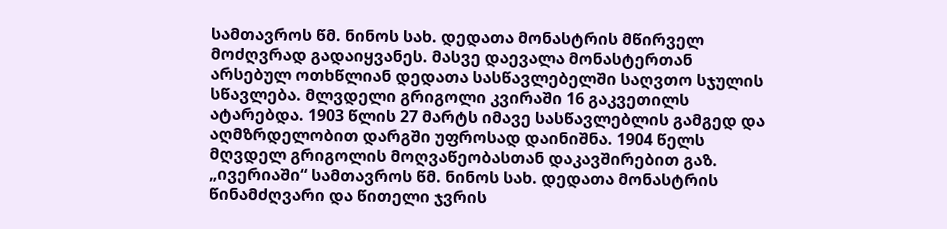სამთავროს წმ. ნინოს სახ. დედათა მონასტრის მწირველ მოძღვრად გადაიყვანეს. მასვე დაევალა მონასტერთან არსებულ ოთხწლიან დედათა სასწავლებელში საღვთო სჯულის სწავლება. მლვდელი გრიგოლი კვირაში 16 გაკვეთილს ატარებდა. 1903 წლის 27 მარტს იმავე სასწავლებლის გამგედ და აღმზრდელობით დარგში უფროსად დაინიშნა. 1904 წელს მღვდელ გრიგოლის მოღვაწეობასთან დაკავშირებით გაზ. „ივერიაში“ სამთავროს წმ. ნინოს სახ. დედათა მონასტრის წინამძღვარი და წითელი ჯვრის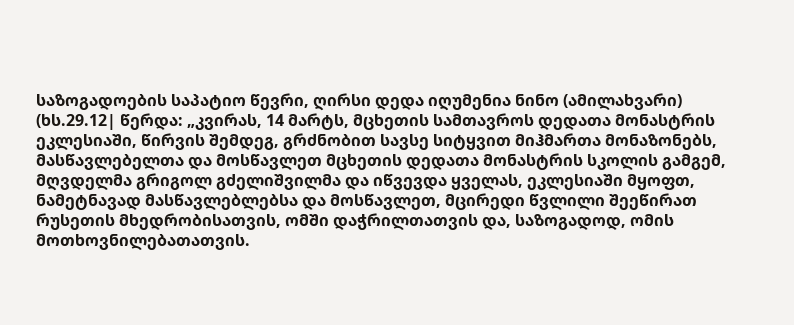საზოგადოების საპატიო წევრი, ღირსი დედა იღუმენია ნინო (ამილახვარი) (ხს.29.12| წერდა: „კვირას, 14 მარტს, მცხეთის სამთავროს დედათა მონასტრის ეკლესიაში, წირვის შემდეგ, გრძნობით სავსე სიტყვით მიჰმართა მონაზონებს, მასწავლებელთა და მოსწავლეთ მცხეთის დედათა მონასტრის სკოლის გამგემ, მღვდელმა გრიგოლ გძელიშვილმა და იწვევდა ყველას, ეკლესიაში მყოფთ, ნამეტნავად მასწავლებლებსა და მოსწავლეთ, მცირედი წვლილი შეეწირათ რუსეთის მხედრობისათვის, ომში დაჭრილთათვის და, საზოგადოდ, ომის მოთხოვნილებათათვის.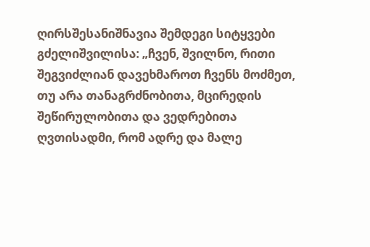ღირსშესანიშნავია შემდეგი სიტყვები გძელიშვილისა: „ჩვენ, შვილნო, რითი შეგვიძლიან დავეხმაროთ ჩვენს მოძმეთ, თუ არა თანაგრძნობითა, მცირედის შეწირულობითა და ვედრებითა ღვთისადმი, რომ ადრე და მალე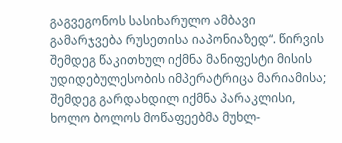გაგვეგონოს სასიხარულო ამბავი გამარჯვება რუსეთისა იაპონიაზედ“. წირვის შემდეგ წაკითხულ იქმნა მანიფესტი მისის უდიდებულესობის იმპერატრიცა მარიამისა; შემდეგ გარდახდილ იქმნა პარაკლისი, ხოლო ბოლოს მოწაფეებმა მუხლ-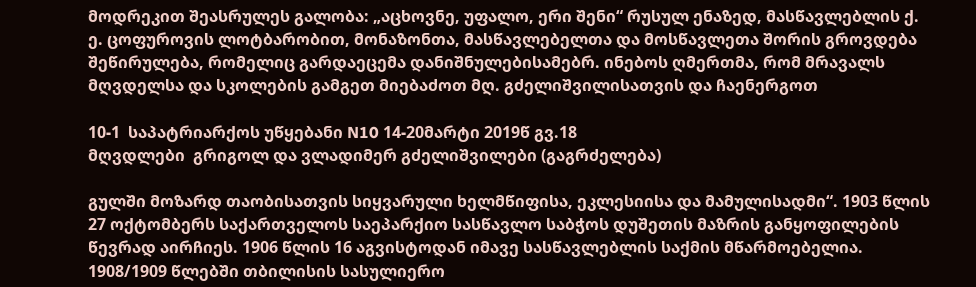მოდრეკით შეასრულეს გალობა: „აცხოვნე, უფალო, ერი შენი“ რუსულ ენაზედ, მასწავლებლის ქ. ე. ცოფუროვის ლოტბარობით, მონაზონთა, მასწავლებელთა და მოსწავლეთა შორის გროვდება შეწირულება, რომელიც გარდაეცემა დანიშნულებისამებრ. ინებოს ღმერთმა, რომ მრავალს მღვდელსა და სკოლების გამგეთ მიებაძოთ მღ. გძელიშვილისათვის და ჩაენერგოთ

10-1  საპატრიარქოს უწყებანი N10 14-20მარტი 2019წ გვ.18
მღვდლები  გრიგოლ და ვლადიმერ გძელიშვილები (გაგრძელება)

გულში მოზარდ თაობისათვის სიყვარული ხელმწიფისა, ეკლესიისა და მამულისადმი“. 1903 წლის 27 ოქტომბერს საქართველოს საეპარქიო სასწავლო საბჭოს დუშეთის მაზრის განყოფილების წევრად აირჩიეს. 1906 წლის 16 აგვისტოდან იმავე სასწავლებლის საქმის მწარმოებელია. 1908/1909 წლებში თბილისის სასულიერო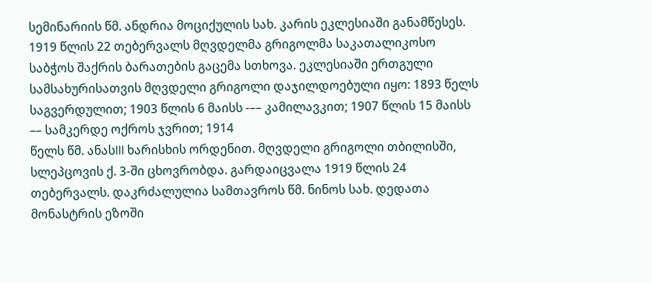სემინარიის წმ. ანდრია მოციქულის სახ. კარის ეკლესიაში განამწესეს. 1919 წლის 22 თებერვალს მღვდელმა გრიგოლმა საკათალიკოსო საბჭოს შაქრის ბარათების გაცემა სთხოვა. ეკლესიაში ერთგული სამსახურისათვის მღვდელი გრიგოლი დაჯილდოებული იყო: 1893 წელს საგვერდულით; 1903 წლის 6 მაისს -–– კამილავკით; 1907 წლის 15 მაისს –– სამკერდე ოქროს ჯვრით; 1914
წელს წმ. ანასIII ხარისხის ორდენით. მღვდელი გრიგოლი თბილისში, სლეპცოვის ქ. 3-ში ცხოვრობდა. გარდაიცვალა 1919 წლის 24 თებერვალს. დაკრძალულია სამთავროს წმ. ნინოს სახ. დედათა მონასტრის ეზოში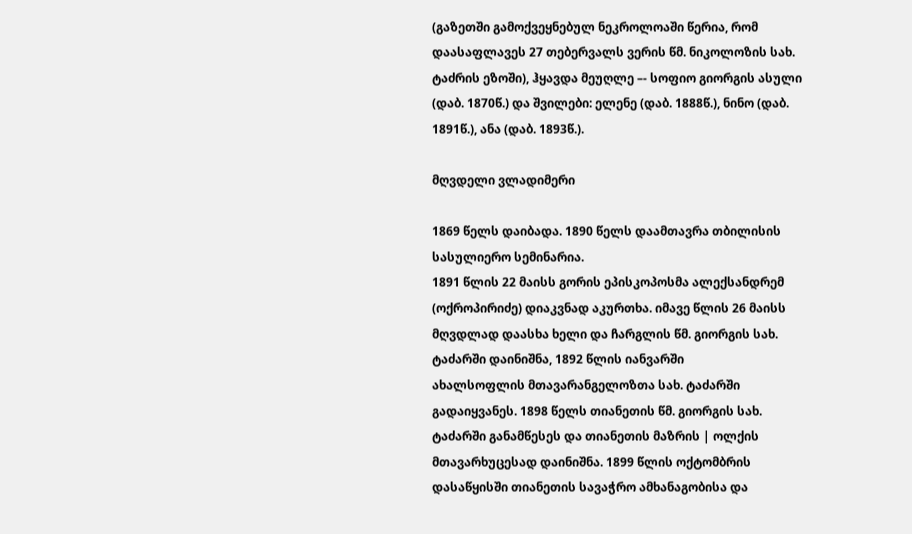(გაზეთში გამოქვეყნებულ ნეკროლოაში წერია, რომ დაასაფლავეს 27 თებერვალს ვერის წმ. ნიკოლოზის სახ. ტაძრის ეზოში), ჰყავდა მეუღლე –- სოფიო გიორგის ასული (დაბ. 1870წ.) და შვილები: ელენე (დაბ. 1888წ.), ნინო (დაბ. 1891წ.), ანა (დაბ. 1893წ.).

მღვდელი ვლადიმერი

1869 წელს დაიბადა. 1890 წელს დაამთავრა თბილისის სასულიერო სემინარია.
1891 წლის 22 მაისს გორის ეპისკოპოსმა ალექსანდრემ (ოქროპირიძე) დიაკვნად აკურთხა. იმავე წლის 26 მაისს მღვდლად დაასხა ხელი და ჩარგლის წმ. გიორგის სახ. ტაძარში დაინიშნა, 1892 წლის იანვარში
ახალსოფლის მთავარანგელოზთა სახ. ტაძარში გადაიყვანეს. 1898 წელს თიანეთის წმ. გიორგის სახ. ტაძარში განამწესეს და თიანეთის მაზრის | ოლქის მთავარხუცესად დაინიშნა. 1899 წლის ოქტომბრის დასაწყისში თიანეთის სავაჭრო ამხანაგობისა და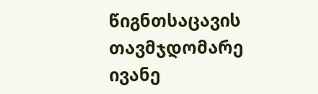წიგნთსაცავის თავმჯდომარე ივანე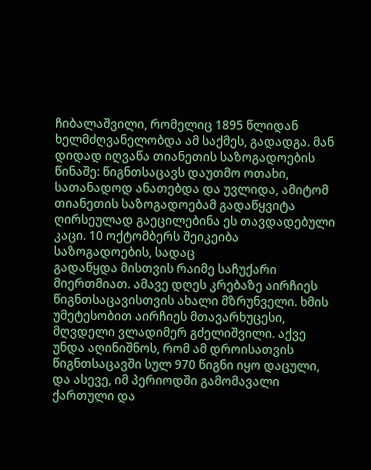ჩიბალაშვილი, რომელიც 1895 წლიდან ხელმძღვანელობდა ამ საქმეს, გადადგა. მან დიდად იღვაწა თიანეთის საზოგადოების წინაშე: წიგნთსაცავს დაუთმო ოთახი, სათანადოდ ანათებდა და უვლიდა, ამიტომ თიანეთის საზოგადოებამ გადაწყვიტა ღირსეულად გაეცილებინა ეს თავდადებული კაცი. 10 ოქტომბერს შეიკეიბა საზოგადოების, სადაც
გადაწყდა მისთვის რაიმე საჩუქარი მიერთმიათ. ამავე დღეს კრებაზე აირჩიეს წიგნთსაცავისთვის ახალი მზრუნველი. ხმის უმეტესობით აირჩიეს მთავარხუცესი, მღვდელი ვლადიმერ გძელიშვილი. აქვე უნდა აღინიშნოს, რომ ამ დროისათვის წიგნთსაცავში სულ 970 წიგნი იყო დაცული, და ასევე, იმ პერიოდში გამომავალი ქართული და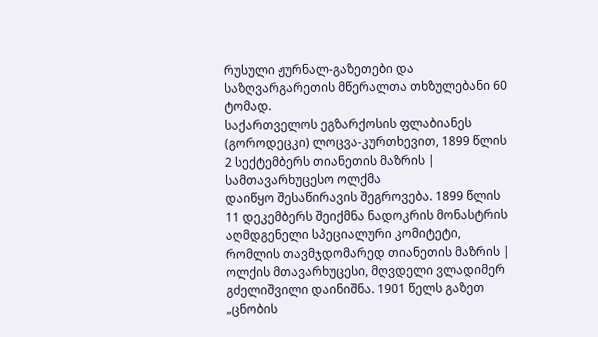რუსული ჟურნალ-გაზეთები და საზღვარგარეთის მწერალთა თხზულებანი 60 ტომად.
საქართველოს ეგზარქოსის ფლაბიანეს (გოროდეცკი) ლოცვა-კურთხევით, 1899 წლის 2 სექტემბერს თიანეთის მაზრის | სამთავარხუცესო ოლქმა
დაიწყო შესაწირავის შეგროვება. 1899 წლის 11 დეკემბერს შეიქმნა ნადოკრის მონასტრის აღმდგენელი სპეციალური კომიტეტი, რომლის თავმჯდომარედ თიანეთის მაზრის | ოლქის მთავარხუცესი, მღვდელი ვლადიმერ გძელიშვილი დაინიშნა. 1901 წელს გაზეთ „ცნობის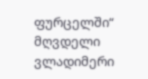ფურცელში“ მღვდელი ვლადიმერი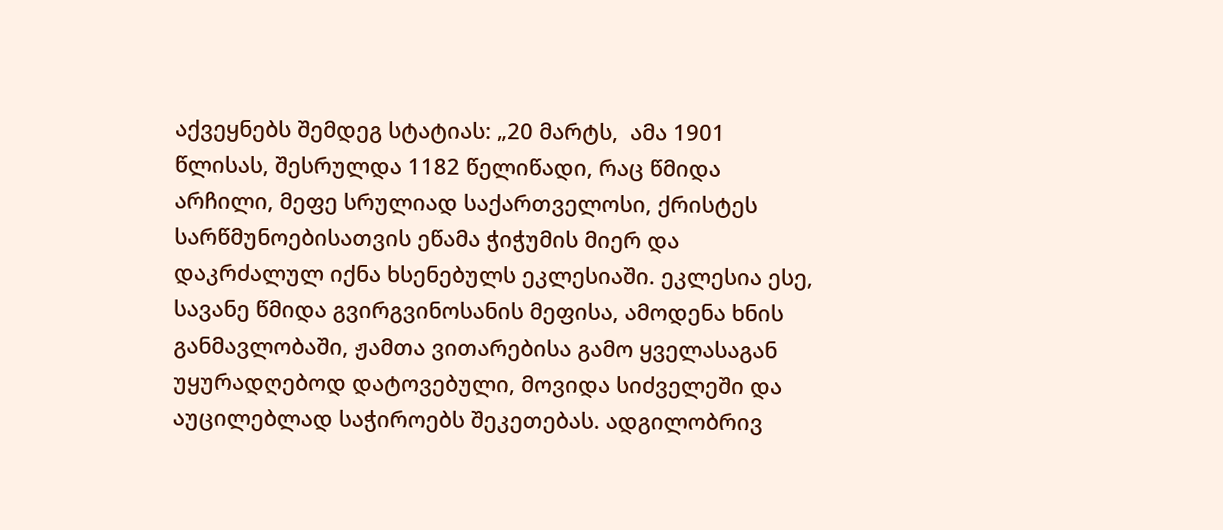აქვეყნებს შემდეგ სტატიას: „20 მარტს,  ამა 1901 წლისას, შესრულდა 1182 წელიწადი, რაც წმიდა არჩილი, მეფე სრულიად საქართველოსი, ქრისტეს სარწმუნოებისათვის ეწამა ჭიჭუმის მიერ და დაკრძალულ იქნა ხსენებულს ეკლესიაში. ეკლესია ესე, სავანე წმიდა გვირგვინოსანის მეფისა, ამოდენა ხნის განმავლობაში, ჟამთა ვითარებისა გამო ყველასაგან უყურადღებოდ დატოვებული, მოვიდა სიძველეში და აუცილებლად საჭიროებს შეკეთებას. ადგილობრივ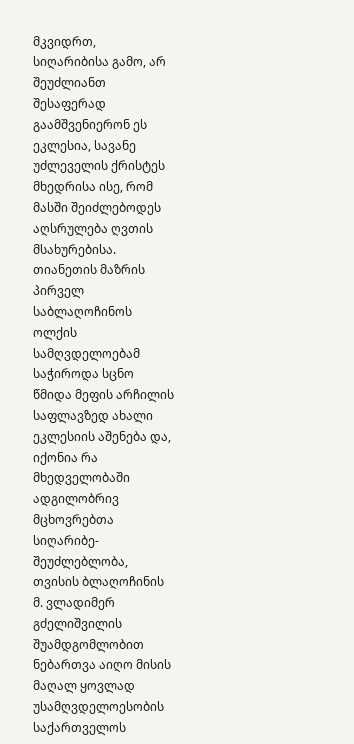მკვიდრთ, სიღარიბისა გამო, არ შეუძლიანთ შესაფერად გაამშვენიერონ ეს ეკლესია, სავანე უძლეველის ქრისტეს მხედრისა ისე, რომ მასში შეიძლებოდეს აღსრულება ღვთის მსახურებისა. თიანეთის მაზრის პირველ საბლაღოჩინოს ოლქის სამღვდელოებამ საჭიროდა სცნო წმიდა მეფის არჩილის საფლავზედ ახალი ეკლესიის აშენება და, იქონია რა მხედველობაში ადგილობრივ მცხოვრებთა სიღარიბე-შეუძლებლობა, თვისის ბლაღოჩინის მ. ვლადიმერ გძელიშვილის შუამდგომლობით ნებართვა აიღო მისის მაღალ ყოვლად უსამღვდელოესობის საქართველოს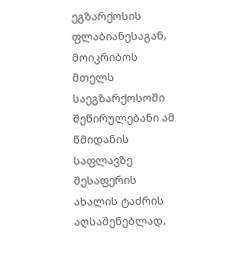ეგზარქოსის ფლაბიანესაგან, მოიკრიბოს მთელს საეგზარქოსოში შეწირულებანი ამ წმიდანის საფლავზე შესაფერის ახალის ტაძრის აღსაშენებლად,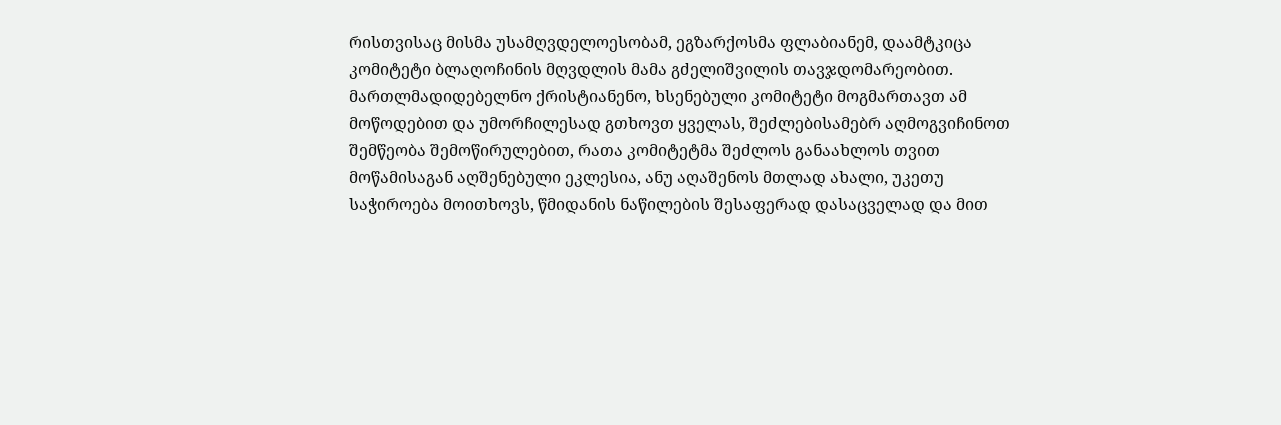რისთვისაც მისმა უსამღვდელოესობამ, ეგზარქოსმა ფლაბიანემ, დაამტკიცა კომიტეტი ბლაღოჩინის მღვდლის მამა გძელიშვილის თავჯდომარეობით. მართლმადიდებელნო ქრისტიანენო, ხსენებული კომიტეტი მოგმართავთ ამ მოწოდებით და უმორჩილესად გთხოვთ ყველას, შეძლებისამებრ აღმოგვიჩინოთ შემწეობა შემოწირულებით, რათა კომიტეტმა შეძლოს განაახლოს თვით მოწამისაგან აღშენებული ეკლესია, ანუ აღაშენოს მთლად ახალი, უკეთუ საჭიროება მოითხოვს, წმიდანის ნაწილების შესაფერად დასაცველად და მით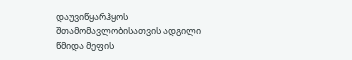დაუვიწყარჰყოს შთამომავლობისათვის ადგილი წმიდა მეფის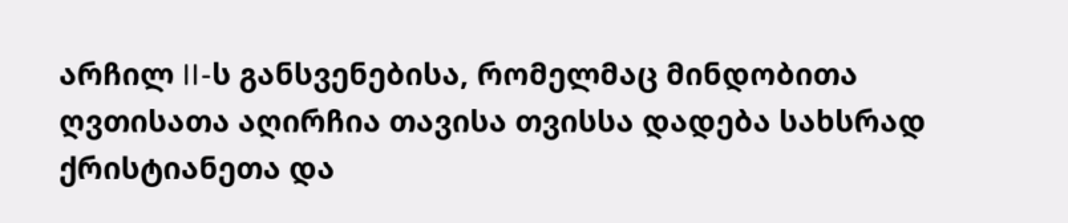არჩილ II-ს განსვენებისა, რომელმაც მინდობითა ღვთისათა აღირჩია თავისა თვისსა დადება სახსრად ქრისტიანეთა და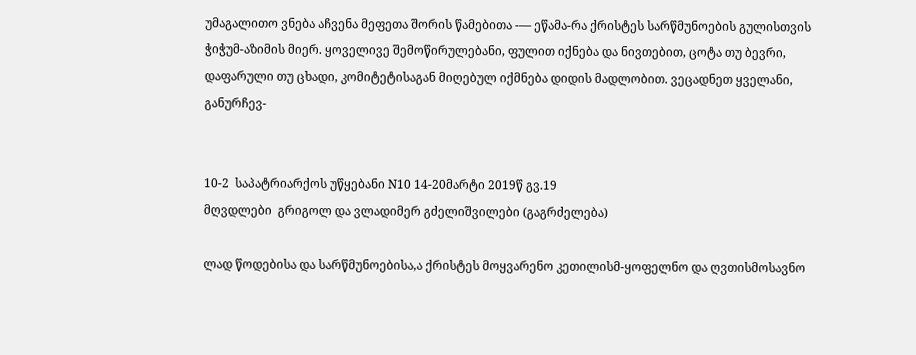უმაგალითო ვნება აჩვენა მეფეთა შორის წამებითა -–– ეწამა-რა ქრისტეს სარწმუნოების გულისთვის ჭიჭუმ-აზიმის მიერ. ყოველივე შემოწირულებანი, ფულით იქნება და ნივთებით, ცოტა თუ ბევრი, დაფარული თუ ცხადი, კომიტეტისაგან მიღებულ იქმნება დიდის მადლობით. ვეცადნეთ ყველანი, განურჩევ-


10-2  საპატრიარქოს უწყებანი N10 14-20მარტი 2019წ გვ.19
მღვდლები  გრიგოლ და ვლადიმერ გძელიშვილები (გაგრძელება)

ლად წოდებისა და სარწმუნოებისა,ა ქრისტეს მოყვარენო კეთილისმ-ყოფელნო და ღვთისმოსავნო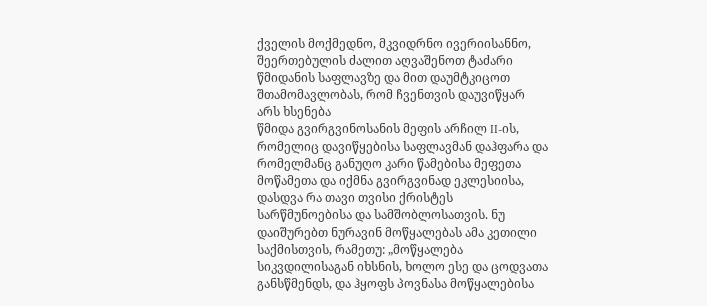ქველის მოქმედნო, მკვიდრნო ივერიისანნო, შეერთებულის ძალით აღვაშენოთ ტაძარი წმიდანის საფლავზე და მით დაუმტკიცოთ შთამომავლობას, რომ ჩვენთვის დაუვიწყარ არს ხსენება
წმიდა გვირგვინოსანის მეფის არჩილ II-ის, რომელიც დავიწყებისა საფლავმან დაჰფარა და რომელმანც განუღო კარი წამებისა მეფეთა მოწამეთა და იქმნა გვირგვინად ეკლესიისა, დასდვა რა თავი თვისი ქრისტეს სარწმუნოებისა და სამშობლოსათვის. ნუ დაიშურებთ ნურავინ მოწყალებას ამა კეთილი საქმისთვის, რამეთუ: „მოწყალება სიკვდილისაგან იხსნის, ხოლო ესე და ცოდვათა განსწმენდს, და ჰყოფს პოვნასა მოწყალებისა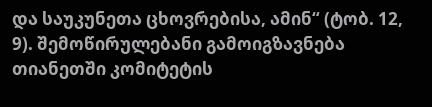და საუკუნეთა ცხოვრებისა, ამინ“ (ტობ. 12, 9). შემოწირულებანი გამოიგზავნება თიანეთში კომიტეტის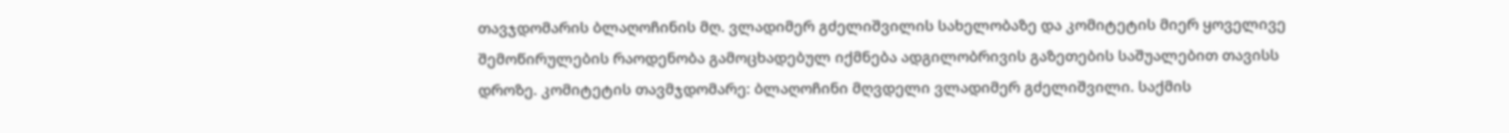თავჯდომარის ბლაღოჩინის მღ. ვლადიმერ გძელიშვილის სახელობაზე და კომიტეტის მიერ ყოველივე შემოწირულების რაოდენობა გამოცხადებულ იქმნება ადგილობრივის გაზეთების საშუალებით თავისს დროზე. კომიტეტის თავმჯდომარე: ბლაღოჩინი მღვდელი ვლადიმერ გძელიშვილი. საქმის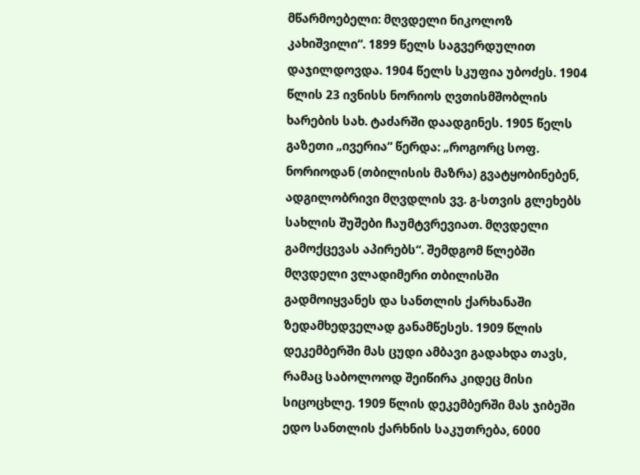მწარმოებელი: მღვდელი ნიკოლოზ კახიშვილი“. 1899 წელს საგვერდულით დაჯილდოვდა. 1904 წელს სკუფია უბოძეს. 1904 წლის 23 ივნისს ნორიოს ღვთისმშობლის ხარების სახ. ტაძარში დაადგინეს. 1905 წელს გაზეთი „ივერია“ წერდა: „როგორც სოფ. ნორიოდან (თბილისის მაზრა) გვატყობინებენ, ადგილობრივი მღვდლის ვვ. გ-სთვის გლეხებს სახლის შუშები ჩაუმტვრევიათ. მღვდელი
გამოქცევას აპირებს“. შემდგომ წლებში მღვდელი ვლადიმერი თბილისში გადმოიყვანეს და სანთლის ქარხანაში ზედამხედველად განამწესეს. 1909 წლის დეკემბერში მას ცუდი ამბავი გადახდა თავს, რამაც საბოლოოდ შეიწირა კიდეც მისი სიცოცხლე. 1909 წლის დეკემბერში მას ჯიბეში ედო სანთლის ქარხნის საკუთრება, 6000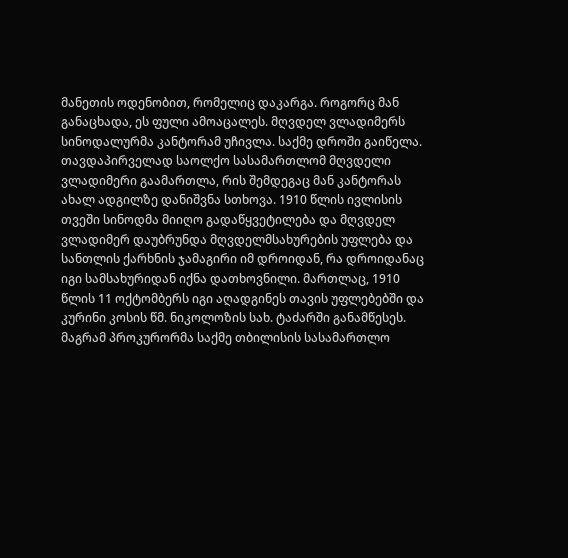მანეთის ოდენობით, რომელიც დაკარგა. როგორც მან განაცხადა, ეს ფული ამოაცალეს. მღვდელ ვლადიმერს სინოდალურმა კანტორამ უჩივლა. საქმე დროში გაიწელა. თავდაპირველად საოლქო სასამართლომ მღვდელი ვლადიმერი გაამართლა, რის შემდეგაც მან კანტორას ახალ ადგილზე დანიშვნა სთხოვა. 1910 წლის ივლისის თვეში სინოდმა მიიღო გადაწყვეტილება და მღვდელ ვლადიმერ დაუბრუნდა მღვდელმსახურების უფლება და სანთლის ქარხნის ჯამაგირი იმ დროიდან, რა დროიდანაც იგი სამსახურიდან იქნა დათხოვნილი. მართლაც, 1910 წლის 11 ოქტომბერს იგი აღადგინეს თავის უფლებებში და კურინი კოსის წმ. ნიკოლოზის სახ. ტაძარში განამწესეს. მაგრამ პროკურორმა საქმე თბილისის სასამართლო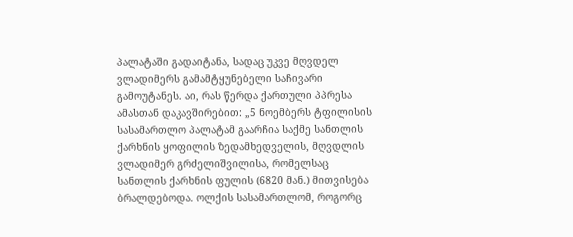პალატაში გადაიტანა, სადაც უკვე მღვდელ ვლადიმერს გამამტყუნებელი საჩივარი გამოუტანეს. აი, რას წერდა ქართული პპრესა ამასთან დაკავშირებით: „5 ნოემბერს ტფილისის სასამართლო პალატამ გაარჩია საქმე სანთლის ქარხნის ყოფილის ზედამხედველის, მღვდლის ვლადიმერ გრძელიშვილისა, რომელსაც სანთლის ქარხნის ფულის (6820 მან.) მითვისება ბრალდებოდა. ოლქის სასამართლომ, როგორც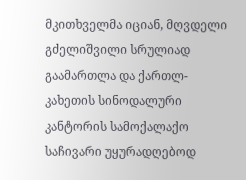მკითხველმა იციან, მღვდელი გძელიშვილი სრულიად გაამართლა და ქართლ-კახეთის სინოდალური კანტორის სამოქალაქო საჩივარი უყურადღებოდ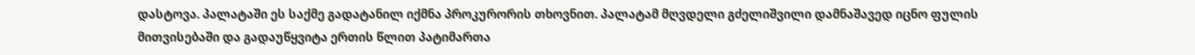დასტოვა. პალატაში ეს საქმე გადატანილ იქმნა პროკურორის თხოვნით. პალატამ მღვდელი გძელიშვილი დამნაშავედ იცნო ფულის მითვისებაში და გადაუწყვიტა ერთის წლით პატიმართა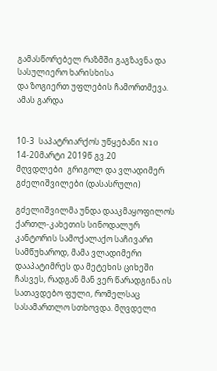გამასწორებელ რაზმში გაგზავნა და სასულიერო ხარისხისა
და ზოგიერთ უფლების ჩამორთმევა. ამას გარდა


10-3  საპატრიარქოს უწყებანი N10 14-20მარტი 2019წ გვ.20
მღვდლები  გრიგოლ და ვლადიმერ გძელიშვილები (დასასრული)

გძელიშვილმა უნდა დააკმაყოფილოს ქართლ-კახეთის სინოდალურ კანტორის სამოქალაქო საჩივარი სამწუხაროდ, მამა ვლადიმერი დააპატიმრეს და მეტეხის ციხეში ჩასვეს, რადგან მან ვერ წარადგინა ის სათავდებო ფული, რომელსაც სასამართლო სთხოვდა. მღვდელი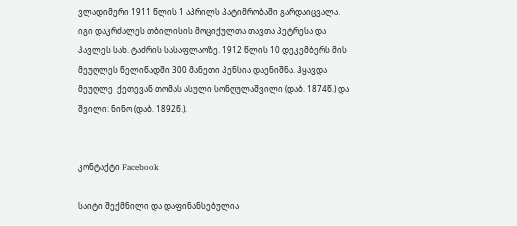ვლადიმერი 1911 წლის 1 აპრილს პატიმრობაში გარდაიცვალა.
იგი დაკრძალეს თბილისის მოციქულთა თავთა პეტრესა და პავლეს სახ. ტაძრის სასაფლაოზე. 1912 წლის 10 დეკემბერს მის მეუღლეს წელიწადში 300 მანეთი პენსია დაენიშნა. ჰყავდა მეუღლე  ქეთევან თომას ასული სონღულაშვილი (დაბ. 1874წ.) და შვილი: ნინო (დაბ. 1892წ.).


კონტაქტი Facebook

საიტი შექმნილი და დაფინანსებულია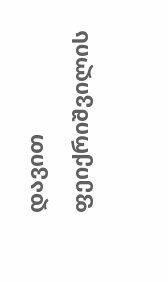დავით ფეიქრიშვილის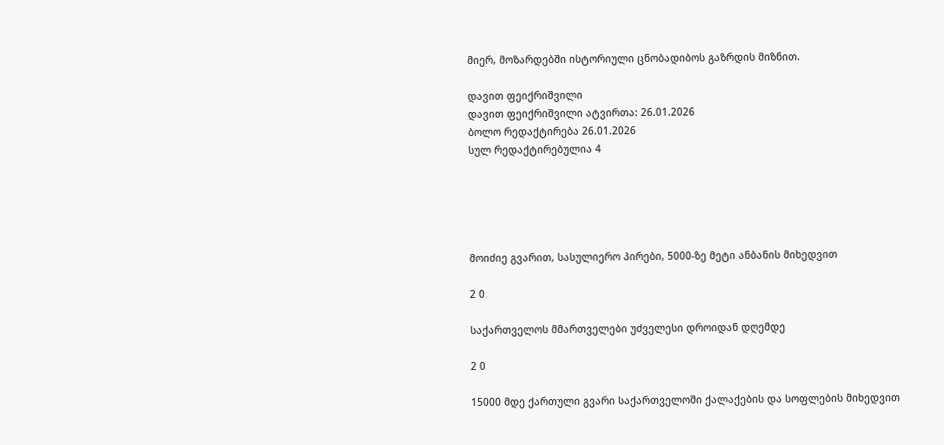მიერ, მოზარდებში ისტორიული ცნობადიბოს გაზრდის მიზნით.

დავით ფეიქრიშვილი
დავით ფეიქრიშვილი ატვირთა: 26.01.2026
ბოლო რედაქტირება 26.01.2026
სულ რედაქტირებულია 4





მოიძიე გვარით, სასულიერო პირები, 5000-ზე მეტი ანბანის მიხედვით

2 0

საქართველოს მმართველები უძველესი დროიდან დღემდე

2 0

15000 მდე ქართული გვარი საქართველოში ქალაქების და სოფლების მიხედვით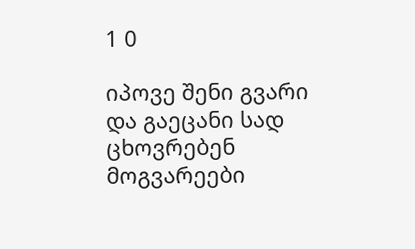1 0

იპოვე შენი გვარი და გაეცანი სად ცხოვრებენ მოგვარეები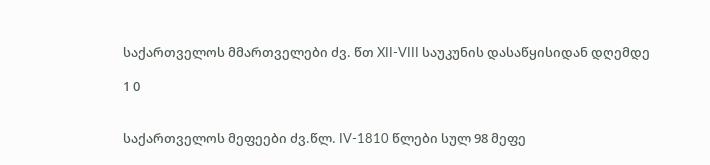საქართველოს მმართველები ძვ. წთ XII-VIII საუკუნის დასაწყისიდან დღემდე

1 0


საქართველოს მეფეები ძვ.წლ. IV-1810 წლები სულ 98 მეფე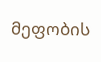მეფობის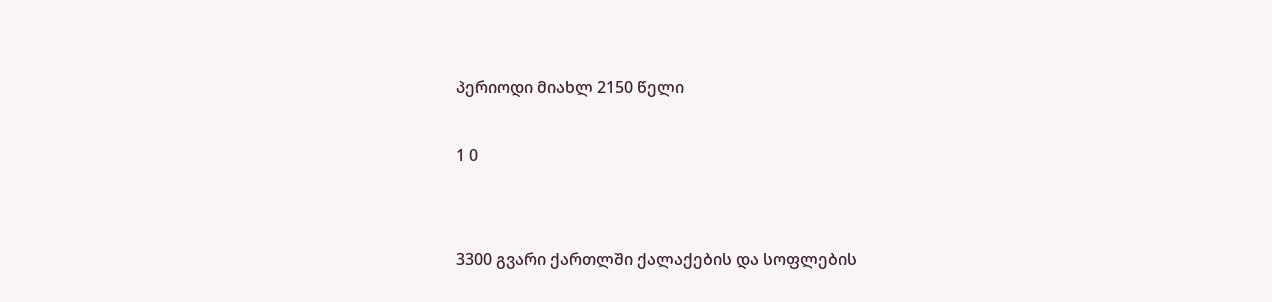პერიოდი მიახლ 2150 წელი

1 0


3300 გვარი ქართლში ქალაქების და სოფლების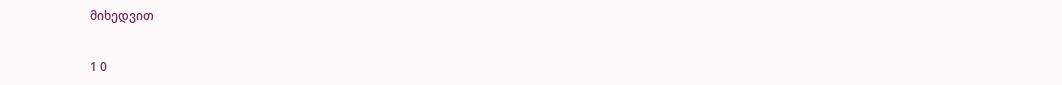მიხედვით

1 0